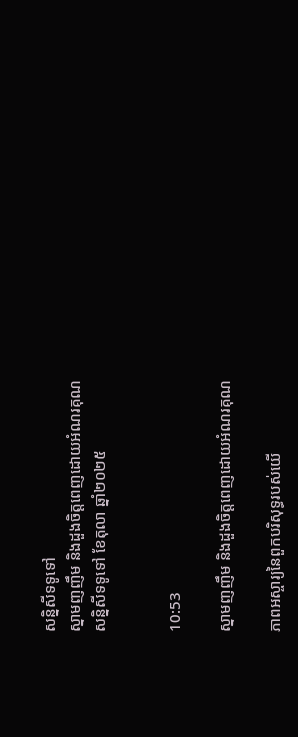សន្និសីទទូទៅ
ស្នាមញញឹម និងដួងចិត្តពេញដោយអំណរគុណ
សន្និសីទទូទៅ ខែតុលា ឆ្នាំ២០២៥


10:53

ស្នាមញញឹម និងដួងចិត្តពេញដោយអំណរគុណ

ភាពអស្ចារ្យនៃពួកបរិសុទ្ធរបស់យើ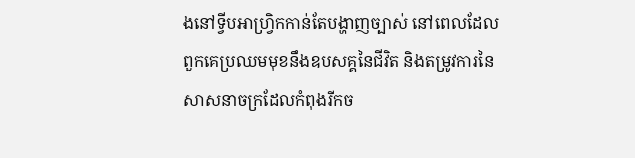ងនៅទ្វីបអាហ្រ្វិកកាន់តែបង្ហាញច្បាស់ នៅពេលដែលពួកគេប្រឈមមុខនឹងឧបសគ្គនៃជីវិត និងតម្រូវការនៃសាសនាចក្រដែលកំពុងរីកច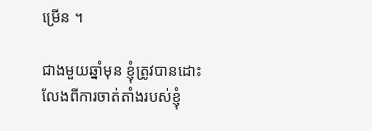ម្រើន ។

ជាងមួយឆ្នាំមុន ខ្ញុំត្រូវបានដោះលែងពីការចាត់តាំងរបស់ខ្ញុំ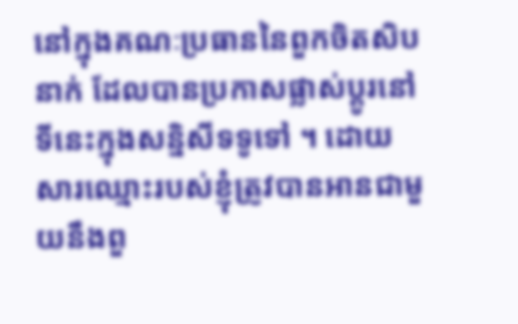នៅក្នុងគណៈប្រធាននៃពួកចិតសិបនាក់ ដែលបានប្រកាសផ្លាស់ប្តូរនៅទីនេះក្នុងសន្និសីទទូទៅ ។ ដោយសារឈ្មោះរបស់ខ្ញុំត្រូវបានអានជាមួយនឹងពួ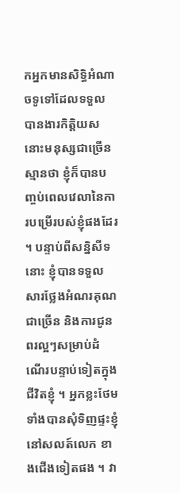កអ្នកមានសិទ្ធិអំណាចទូទៅដែលទទួលបានងារកិត្តិយស នោះមនុស្សជាច្រើនស្មានថា ខ្ញុំក៏បានបញ្ចប់ពេលវេលានៃការបម្រើរបស់ខ្ញុំផងដែរ ។ បន្ទាប់ពីសន្និសីទនោះ ខ្ញុំបានទទួលសារថ្លែងអំណរគុណជាច្រើន និងការជូនពរល្អៗសម្រាប់ដំណើរបន្ទាប់ទៀតក្នុងជីវិតខ្ញុំ ។ អ្នកខ្លះថែមទាំងបានសុំទិញផ្ទះខ្ញុំនៅសលត៍លេក ខាងជើងទៀតផង ។ វា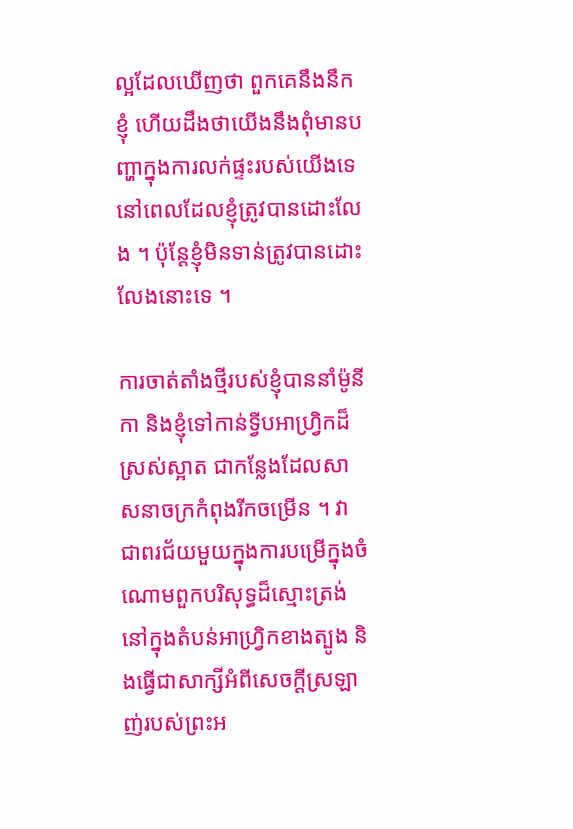ល្អដែលឃើញថា ពួកគេនឹងនឹកខ្ញុំ ហើយដឹងថាយើងនឹងពុំមានបញ្ហាក្នុងការលក់ផ្ទះរបស់យើងទេ នៅពេលដែលខ្ញុំត្រូវបានដោះលែង ។ ប៉ុន្តែខ្ញុំមិនទាន់ត្រូវបានដោះលែងនោះទេ ។

ការចាត់តាំងថ្មីរបស់ខ្ញុំបាននាំម៉ូនីកា និងខ្ញុំទៅកាន់ទ្វីបអាហ្រ្វិកដ៏ស្រស់ស្អាត ជាកន្លែងដែលសាសនាចក្រកំពុងរីកចម្រើន ។ វាជាពរជ័យមួយក្នុងការបម្រើក្នុងចំណោមពួកបរិសុទ្ធដ៏ស្មោះត្រង់នៅក្នុងតំបន់អាហ្រ្វិកខាងត្បូង និងធ្វើជាសាក្សីអំពីសេចក្តីស្រឡាញ់របស់ព្រះអ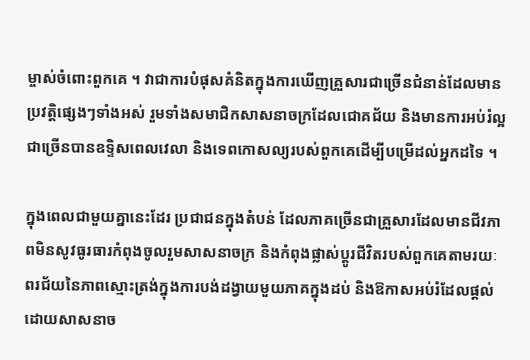ម្ចាស់ចំពោះពួកគេ ។ វាជាការបំផុសគំនិតក្នុងការឃើញគ្រួសារជាច្រើនជំនាន់ដែលមានប្រវត្តិផ្សេងៗទាំងអស់ រួមទាំងសមាជិកសាសនាចក្រដែលជោគជ័យ និងមានការអប់រំល្អជាច្រើនបានឧទ្ទិសពេលវេលា និងទេពកោសល្យរបស់ពួកគេដើម្បីបម្រើដល់អ្នកដទៃ ។

ក្នុងពេលជាមួយគ្នានេះដែរ ប្រជាជនក្នុងតំបន់ ដែលភាគច្រើនជាគ្រួសារដែលមានជីវភាពមិនសូវធូរធារកំពុងចូលរួមសាសនាចក្រ និងកំពុងផ្លាស់ប្តូរជីវិតរបស់ពួកគេតាមរយៈពរជ័យនៃភាពស្មោះត្រង់ក្នុងការបង់ដង្វាយមួយភាគក្នុងដប់ និងឱកាសអប់រំដែលផ្តល់ដោយសាសនាច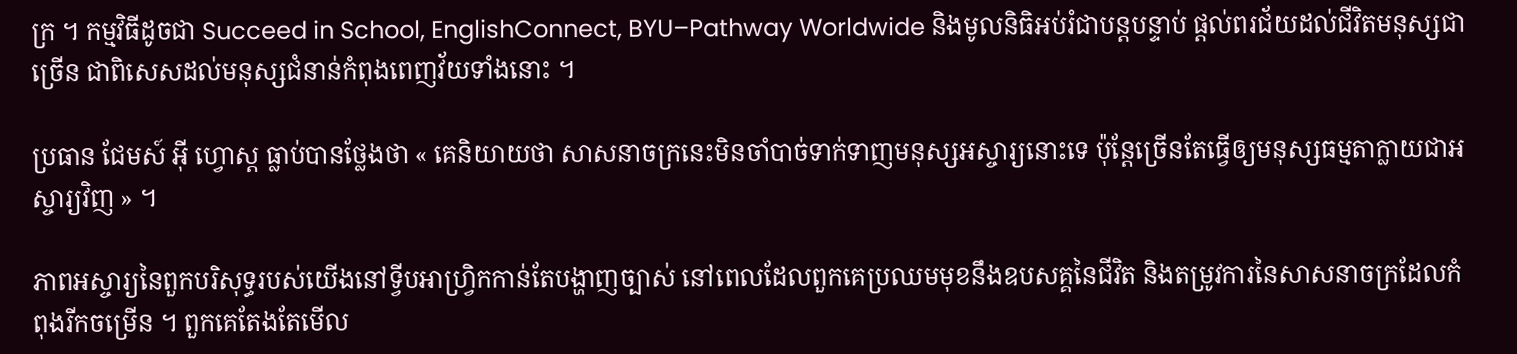ក្រ ។ កម្មវិធីដូចជា Succeed in School, EnglishConnect, BYU–Pathway Worldwide និងមូលនិធិអប់រំជាបន្តបន្ទាប់ ផ្ដល់ពរជ័យដល់ជីវិតមនុស្សជាច្រើន ជាពិសេសដល់មនុស្សជំនាន់កំពុងពេញវ័យទាំងនោះ ។

ប្រធាន ជែមស៍ អ៊ី ហ្វោស្ត ធ្លាប់បានថ្លែងថា « គេនិយាយថា សាសនាចក្រនេះមិនចាំបាច់ទាក់ទាញមនុស្សអស្ចារ្យនោះទេ ប៉ុន្តែច្រើនតែធ្វើឲ្យមនុស្សធម្មតាក្លាយជាអស្ចារ្យវិញ » ។

ភាពអស្ចារ្យនៃពួកបរិសុទ្ធរបស់យើងនៅទ្វីបអាហ្រ្វិកកាន់តែបង្ហាញច្បាស់ នៅពេលដែលពួកគេប្រឈមមុខនឹងឧបសគ្គនៃជីវិត និងតម្រូវការនៃសាសនាចក្រដែលកំពុងរីកចម្រើន ។ ពួកគេតែងតែមើល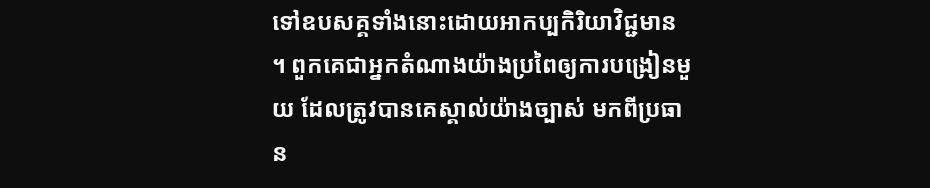ទៅឧបសគ្គទាំងនោះដោយអាកប្បកិរិយាវិជ្ជមាន ។ ពួកគេជាអ្នកតំណាងយ៉ាងប្រពៃឲ្យការបង្រៀនមួយ ដែលត្រូវបានគេស្គាល់យ៉ាងច្បាស់ មកពីប្រធាន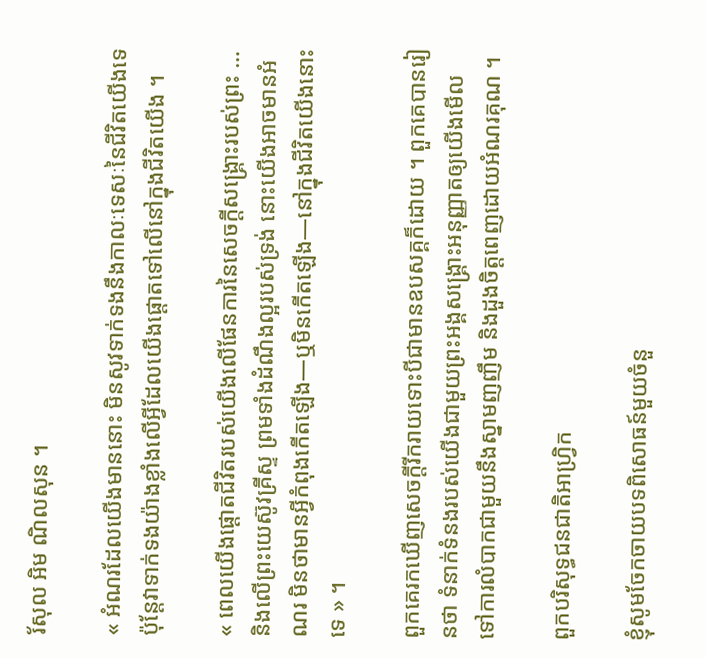រ័សុល អិម ណិលសុន ។

« អំណរដែលយើងមាននោះ មិនសូវទាក់ទងនឹងកាលៈទេសៈនៃជីវិតយើងទេ ប៉ុន្តែវាទាក់ទងយ៉ាងខ្លាំងលើអ្វីដែលយើងផ្តោតទៅលើនៅក្នុងជីវិតយើង ។

« ពេលយើងផ្ដោតជីវិតរបស់យើងលើផែនការនៃសេចក្ដីសង្គ្រោះរបស់ព្រះ … និងលើព្រះយេស៊ូវគ្រីស្ទ ព្រមទាំងដំណឹងល្អរបស់ទ្រង់ នោះយើងអាចមានអំណរ មិនថាមានអ្វីកំពុងកើតឡើង—ឬមិនកើតឡើង—នៅក្នុងជីវិតយើងនោះទេ » ។

ពួកគេរកឃើញសេចក្តីរីករាយទោះបីជាមានឧបសគ្គក៏ដោយ ។ ពួកគេបានរៀនថា ទំនាក់ទំនងរបស់យើងជាមួយព្រះអង្គសង្គ្រោះអនុញ្ញាតឲ្យយើងមើលទៅការលំបាកជាមួយនឹងស្នាមញញឹម និងដួងចិត្តពេញដោយអំណរគុណ ។

ពួកបរិសុទ្ធជនជាតិអាហ្វ្រិក

ខ្ញុំសូមចែកចាយបទពិសោធន៍មួយចំនួ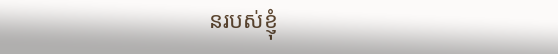នរបស់ខ្ញុំ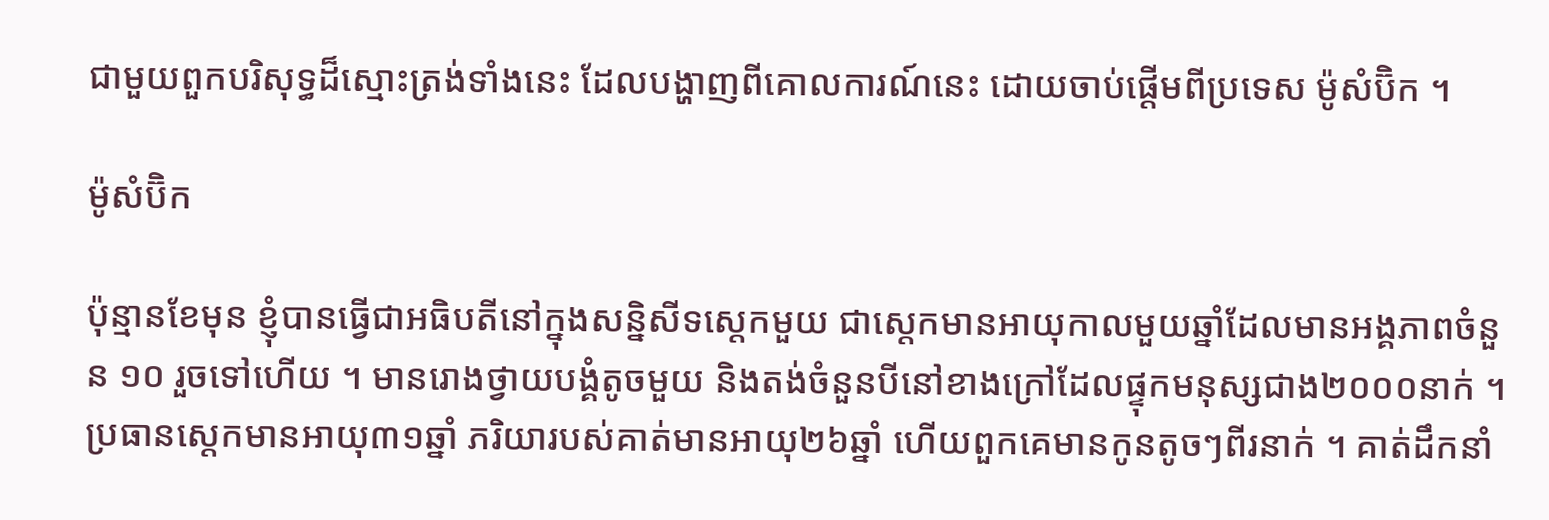ជាមួយពួកបរិសុទ្ធដ៏ស្មោះត្រង់ទាំងនេះ ដែលបង្ហាញពីគោលការណ៍នេះ ដោយចាប់ផ្តើមពីប្រទេស ម៉ូសំប៊ិក ។

ម៉ូសំប៊ិក

ប៉ុន្មានខែមុន ខ្ញុំបានធ្វើជាអធិបតីនៅក្នុងសន្និសីទស្តេកមួយ ជាស្តេកមានអាយុកាលមួយឆ្នាំដែលមានអង្គភាពចំនួន ១០ រួចទៅហើយ ។ មានរោងថ្វាយបង្គំតូចមួយ និងតង់ចំនួនបីនៅខាងក្រៅដែលផ្ទុកមនុស្សជាង២០០០នាក់ ។ ប្រធានស្តេកមានអាយុ៣១ឆ្នាំ ភរិយារបស់គាត់មានអាយុ២៦ឆ្នាំ ហើយពួកគេមានកូនតូចៗពីរនាក់ ។ គាត់ដឹកនាំ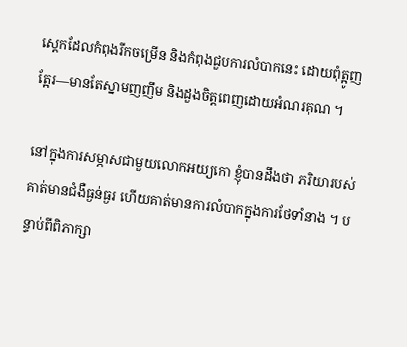ស្តេកដែលកំពុងរីកចម្រើន និងកំពុងជួបការលំបាកនេះ ដោយពុំត្អូញត្អែរ—មានតែស្នាមញញឹម និងដួងចិត្តពេញដោយអំណរគុណ ។

នៅក្នុងការសម្ភាសជាមួយលោកអយ្យកោ ខ្ញុំបានដឹងថា ភរិយារបស់គាត់មានជំងឺធ្ងន់ធ្ងរ ហើយគាត់មានការលំបាកក្នុងការថែទាំនាង ។ បន្ទាប់ពីពិភាក្សា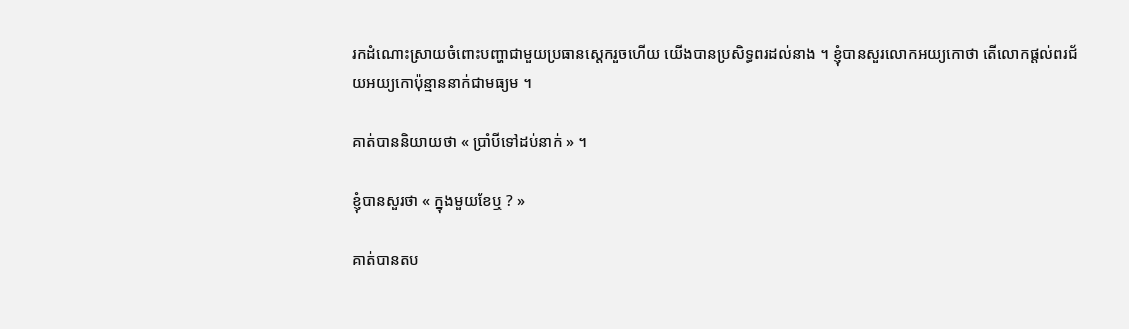រកដំណោះស្រាយចំពោះបញ្ហាជាមួយប្រធានស្តេករួចហើយ យើងបានប្រសិទ្ធពរដល់នាង ។ ខ្ញុំបានសួរលោកអយ្យកោថា តើលោកផ្តល់ពរជ័យអយ្យកោប៉ុន្មាននាក់ជាមធ្យម ។

គាត់បាននិយាយថា « ប្រាំបីទៅដប់នាក់ » ។

ខ្ញុំបានសួរថា « ក្នុងមួយខែឬ ? »

គាត់បានតប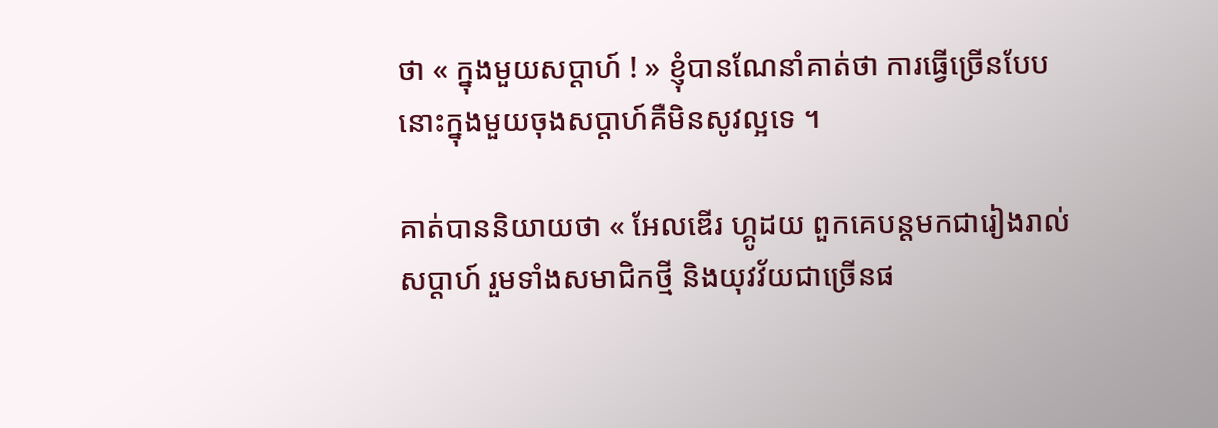ថា « ក្នុងមួយសប្ដាហ៍ ! » ខ្ញុំបានណែនាំគាត់ថា ការធ្វើច្រើនបែបនោះក្នុងមួយចុងសប្តាហ៍គឺមិនសូវល្អទេ ។

គាត់បាននិយាយថា « អែលឌើរ ហ្គូដយ ពួកគេបន្តមកជារៀងរាល់សប្តាហ៍ រួមទាំងសមាជិកថ្មី និងយុវវ័យជាច្រើនផ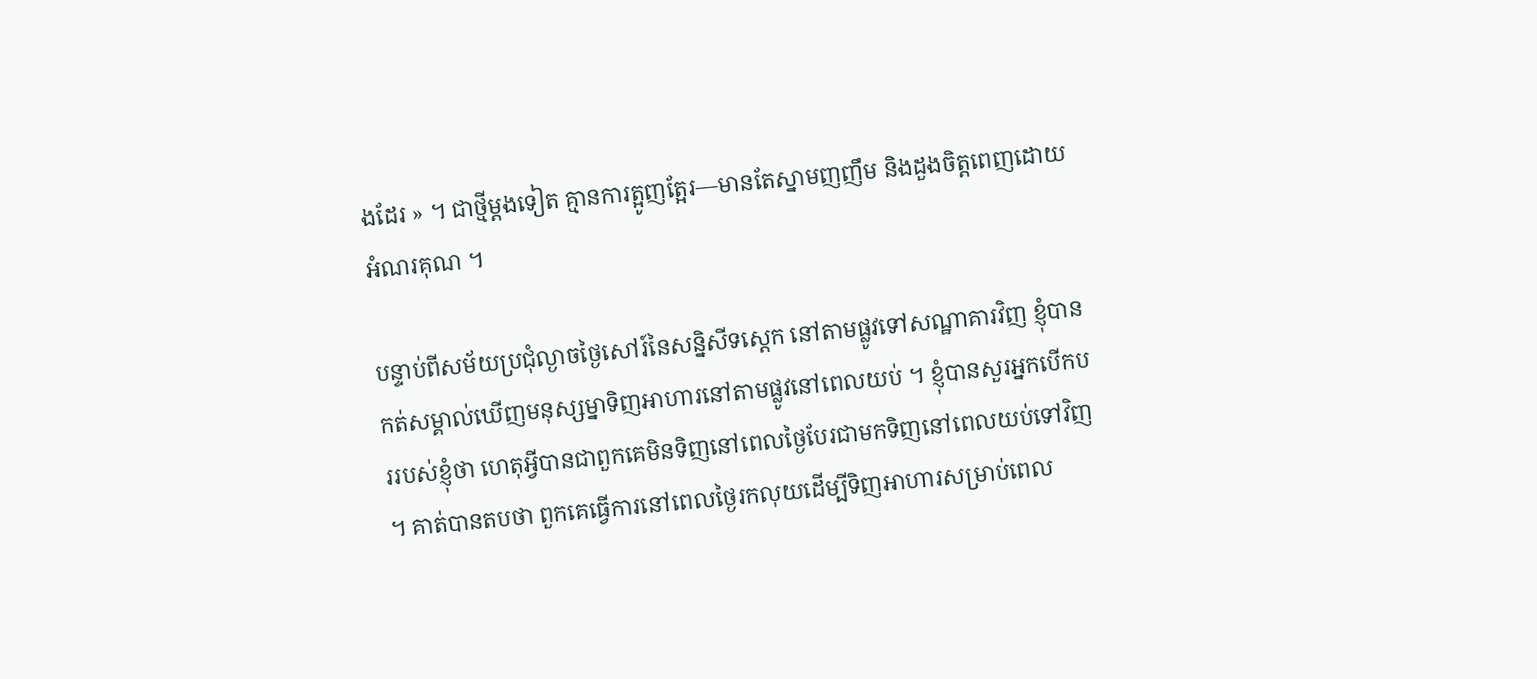ងដែរ » ។ ជាថ្មីម្តងទៀត គ្មានការត្អូញត្អែរ—មានតែស្នាមញញឹម និងដួងចិត្តពេញដោយអំណរគុណ ។

បន្ទាប់ពីសម័យប្រជុំល្ងាចថ្ងៃសៅរ៍នៃសន្និសីទស្តេក នៅតាមផ្លូវទៅសណ្ឋាគារវិញ ខ្ញុំបានកត់សម្គាល់ឃើញមនុស្សម្នាទិញអាហារនៅតាមផ្លូវនៅពេលយប់ ។ ខ្ញុំបានសួរអ្នកបើកបររបស់ខ្ញុំថា ហេតុអ្វីបានជាពួកគេមិនទិញនៅពេលថ្ងៃបែរជាមកទិញនៅពេលយប់ទៅវិញ ។ គាត់បានតបថា ពួកគេធ្វើការនៅពេលថ្ងៃរកលុយដើម្បីទិញអាហារសម្រាប់ពេល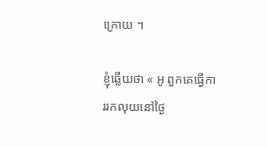ក្រោយ ។

ខ្ញុំឆ្លើយថា « អូ ពួកគេធ្វើការរកលុយនៅថ្ងៃ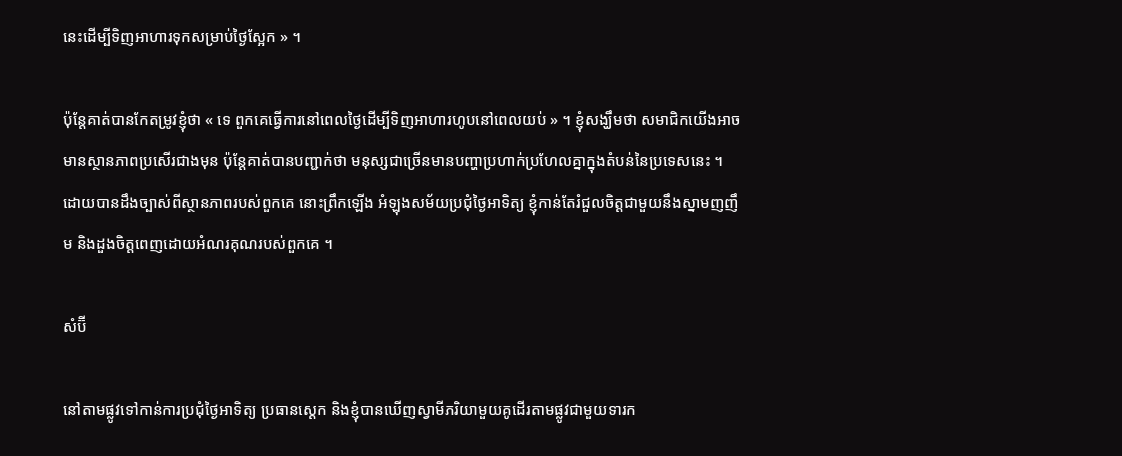នេះដើម្បីទិញអាហារទុកសម្រាប់ថ្ងៃស្អែក » ។

ប៉ុន្តែគាត់បានកែតម្រូវខ្ញុំថា « ទេ ពួកគេធ្វើការនៅពេលថ្ងៃដើម្បីទិញអាហារហូបនៅពេលយប់ » ។ ខ្ញុំសង្ឃឹមថា សមាជិកយើងអាចមានស្ថានភាពប្រសើរជាងមុន ប៉ុន្តែគាត់បានបញ្ជាក់ថា មនុស្សជាច្រើនមានបញ្ហាប្រហាក់ប្រហែលគ្នាក្នុងតំបន់នៃប្រទេសនេះ ។ ដោយបានដឹងច្បាស់ពីស្ថានភាពរបស់ពួកគេ នោះព្រឹកឡើង អំឡុងសម័យប្រជុំថ្ងៃអាទិត្យ ខ្ញុំកាន់តែរំជួលចិត្តជាមួយនឹងស្នាមញញឹម និងដួងចិត្តពេញដោយអំណរគុណរបស់ពួកគេ ។

សំប៊ី

នៅតាមផ្លូវទៅកាន់ការប្រជុំថ្ងៃអាទិត្យ ប្រធានស្តេក និងខ្ញុំបានឃើញស្វាមីភរិយាមួយគូដើរតាមផ្លូវជាមួយទារក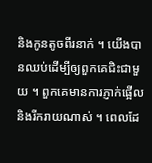និងកូនតូចពីរនាក់ ។ យើងបានឈប់ដើម្បីឲ្យពួកគេជិះជាមួយ ។ ពួកគេមានការភ្ញាក់ផ្អើល និងរីករាយណាស់ ។ ពេលដែ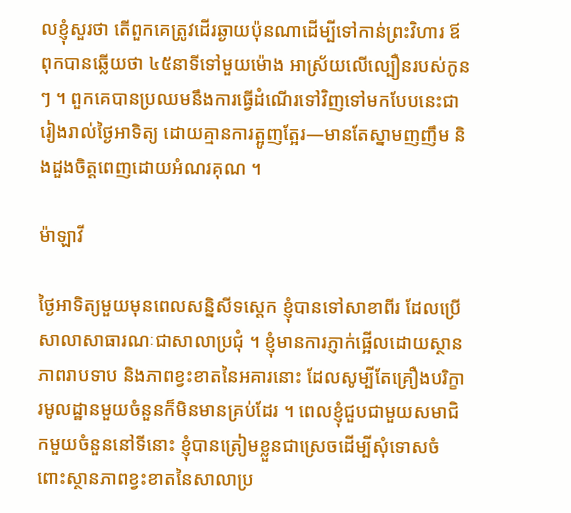លខ្ញុំសួរថា តើពួកគេត្រូវដើរឆ្ងាយប៉ុនណាដើម្បីទៅកាន់ព្រះវិហារ ឪពុកបានឆ្លើយថា ៤៥នាទីទៅមួយម៉ោង អាស្រ័យលើល្បឿនរបស់កូនៗ ។ ពួកគេបានប្រឈមនឹងការធ្វើដំណើរទៅវិញទៅមកបែបនេះជារៀងរាល់ថ្ងៃអាទិត្យ ដោយគ្មានការត្អូញត្អែរ—មានតែស្នាមញញឹម និងដួងចិត្តពេញដោយអំណរគុណ ។

ម៉ាឡាវី

ថ្ងៃអាទិត្យមួយមុនពេលសន្និសីទស្តេក ខ្ញុំបានទៅសាខាពីរ ដែលប្រើសាលាសាធារណៈជាសាលាប្រជុំ ។ ខ្ញុំមានការភ្ញាក់ផ្អើលដោយស្ថានភាពរាបទាប និងភាពខ្វះខាតនៃអគារនោះ ដែលសូម្បីតែគ្រឿងបរិក្ខារមូលដ្ឋានមួយចំនួនក៏មិនមានគ្រប់ដែរ ។ ពេលខ្ញុំជួបជាមួយសមាជិកមួយចំនួននៅទីនោះ ខ្ញុំបានត្រៀមខ្លួនជាស្រេចដើម្បីសុំទោសចំពោះស្ថានភាពខ្វះខាតនៃសាលាប្រ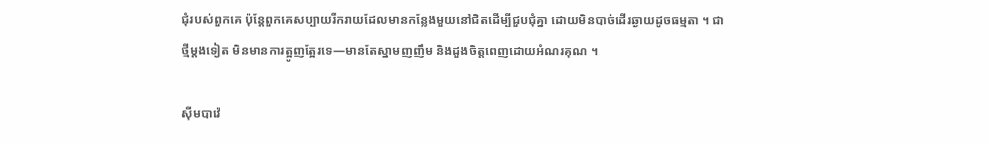ជុំរបស់ពួកគេ ប៉ុន្តែពួកគេសប្បាយរីករាយដែលមានកន្លែងមួយនៅជិតដើម្បីជួបជុំគ្នា ដោយមិនបាច់ដើរឆ្ងាយដូចធម្មតា ។ ជាថ្មីម្តងទៀត មិនមានការត្អូញត្អែរទេ—មានតែស្នាមញញឹម និងដួងចិត្តពេញដោយអំណរគុណ ។

ស៊ីមបាវ៉េ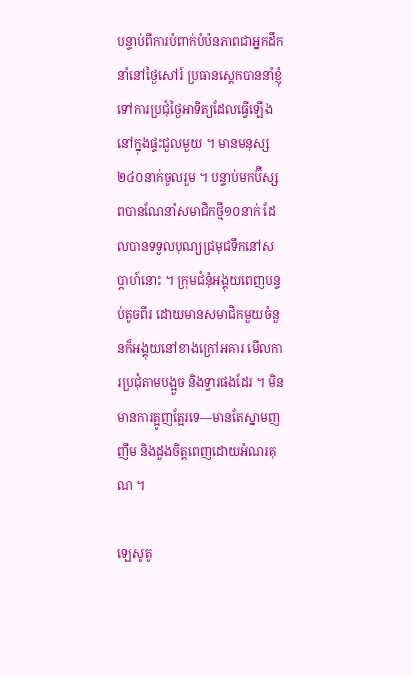បន្ទាប់ពីការបំពាក់បំប៉នភាពជាអ្នកដឹកនាំនៅថ្ងៃសៅរ៍ ប្រធានស្តេកបាននាំខ្ញុំទៅការប្រជុំថ្ងៃអាទិត្យដែលធ្វើឡើងនៅក្នុងផ្ទះជួលមួយ ។ មានមនុស្ស ២៤០នាក់ចូលរួម ។ បន្ទាប់មកប៊ីស្សពបានណែនាំសមាជិកថ្មី១០នាក់ ដែលបានទទួលបុណ្យជ្រមុជទឹកនៅសប្តាហ៍នោះ ។ ក្រុមជំនុំអង្គុយពេញបន្ទប់តូចពីរ ដោយមានសមាជិកមួយចំនួនក៏អង្គុយនៅខាងក្រៅអគារ មើលការប្រជុំតាមបង្អួច និងទ្វារផងដែរ ។ មិនមានការត្អូញត្អែរទេ—មានតែស្នាមញញឹម និងដួងចិត្តពេញដោយអំណរគុណ ។

ឡេសូតូ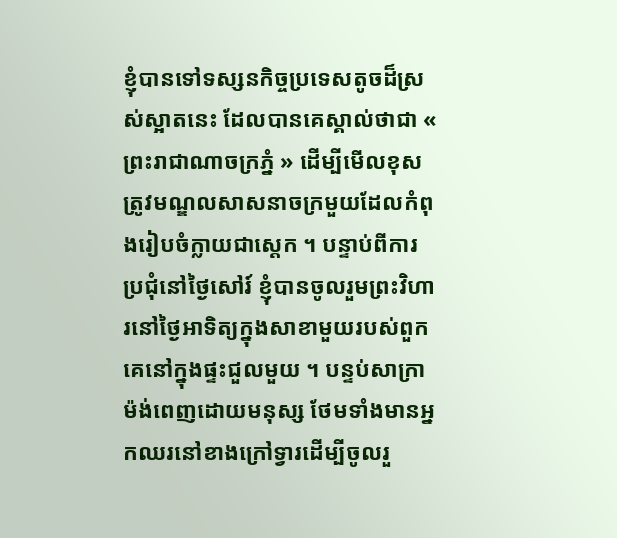ខ្ញុំបានទៅទស្សនកិច្ចប្រទេសតូចដ៏ស្រស់ស្អាតនេះ ដែលបានគេស្គាល់ថាជា « ព្រះរាជាណាចក្រភ្នំ » ដើម្បីមើលខុសត្រូវមណ្ឌលសាសនាចក្រមួយដែលកំពុងរៀបចំក្លាយជាស្តេក ។ បន្ទាប់ពីការប្រជុំនៅថ្ងៃសៅរ៍ ខ្ញុំបានចូលរួមព្រះវិហារនៅថ្ងៃអាទិត្យក្នុងសាខាមួយរបស់ពួកគេនៅក្នុងផ្ទះជួលមួយ ។ បន្ទប់សាក្រាម៉ង់ពេញដោយមនុស្ស ថែមទាំងមានអ្នកឈរនៅខាងក្រៅទ្វារដើម្បីចូលរួ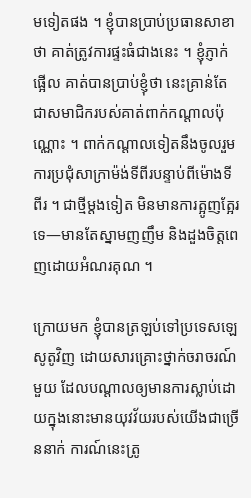មទៀតផង ។ ខ្ញុំបានប្រាប់ប្រធានសាខាថា គាត់ត្រូវការផ្ទះធំជាងនេះ ។ ខ្ញុំភ្ញាក់ផ្អើល គាត់បានប្រាប់ខ្ញុំថា នេះគ្រាន់តែជាសមាជិករបស់គាត់ពាក់កណ្តាលប៉ុណ្ណោះ ។ ពាក់កណ្តាលទៀតនឹងចូលរួមការប្រជុំសាក្រាម៉ង់ទីពីរបន្ទាប់ពីម៉ោងទីពីរ ។ ជាថ្មីម្តងទៀត មិនមានការត្អូញត្អែរទេ—មានតែស្នាមញញឹម និងដួងចិត្តពេញដោយអំណរគុណ ។

ក្រោយមក ខ្ញុំបានត្រឡប់ទៅប្រទេសឡេសូតូវិញ ដោយសារគ្រោះថ្នាក់ចរាចរណ៍មួយ ដែលបណ្ដាលឲ្យមានការស្លាប់ដោយក្នុងនោះមានយុវវ័យរបស់យើងជាច្រើននាក់ ការណ៍នេះត្រូ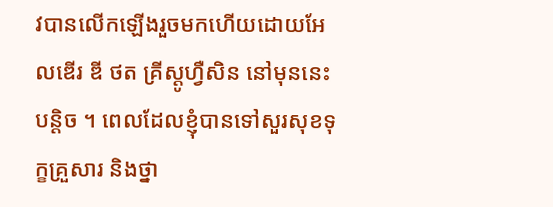វបានលើកឡើងរួចមកហើយដោយអែលឌើរ ឌី ថត គ្រីស្ដូហ្វឺសិន នៅមុននេះបន្ដិច ។ ពេលដែលខ្ញុំបានទៅសួរសុខទុក្ខគ្រួសារ និងថ្នា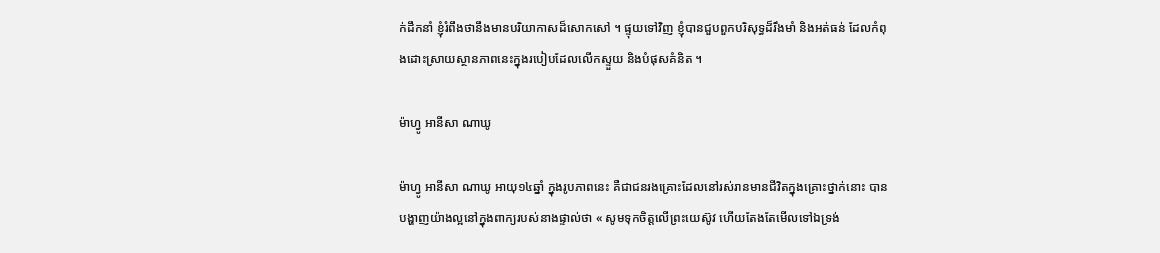ក់ដឹកនាំ ខ្ញុំរំពឹងថានឹងមានបរិយាកាសដ៏សោកសៅ ។ ផ្ទុយទៅវិញ ខ្ញុំបានជួបពួកបរិសុទ្ធដ៏រឹងមាំ និងអត់ធន់ ដែលកំពុងដោះស្រាយស្ថានភាពនេះក្នុងរបៀបដែលលើកស្ទួយ និងបំផុសគំនិត ។

ម៉ាហ្វូ អានីសា ណាឃូ

ម៉ាហ្វូ អានីសា ណាឃូ អាយុ១៤ឆ្នាំ ក្នុងរូបភាពនេះ គឺជាជនរងគ្រោះដែលនៅរស់រានមានជីវិតក្នុងគ្រោះថ្នាក់នោះ បានបង្ហាញយ៉ាងល្អនៅក្នុងពាក្យរបស់នាងផ្ទាល់ថា « សូមទុកចិត្តលើព្រះយេស៊ូវ ហើយតែងតែមើលទៅឯទ្រង់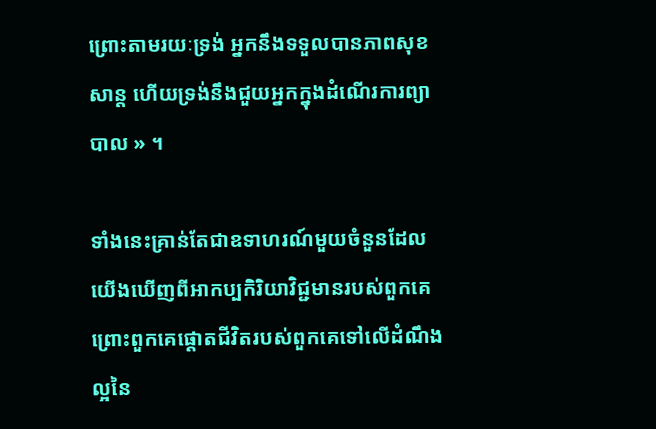ព្រោះតាមរយៈទ្រង់ អ្នកនឹងទទួលបានភាពសុខសាន្ត ហើយទ្រង់នឹងជួយអ្នកក្នុងដំណើរការព្យាបាល » ។

ទាំងនេះគ្រាន់តែជាឧទាហរណ៍មួយចំនួនដែលយើងឃើញពីអាកប្បកិរិយាវិជ្ជមានរបស់ពួកគេ ព្រោះពួកគេផ្តោតជីវិតរបស់ពួកគេទៅលើដំណឹងល្អនៃ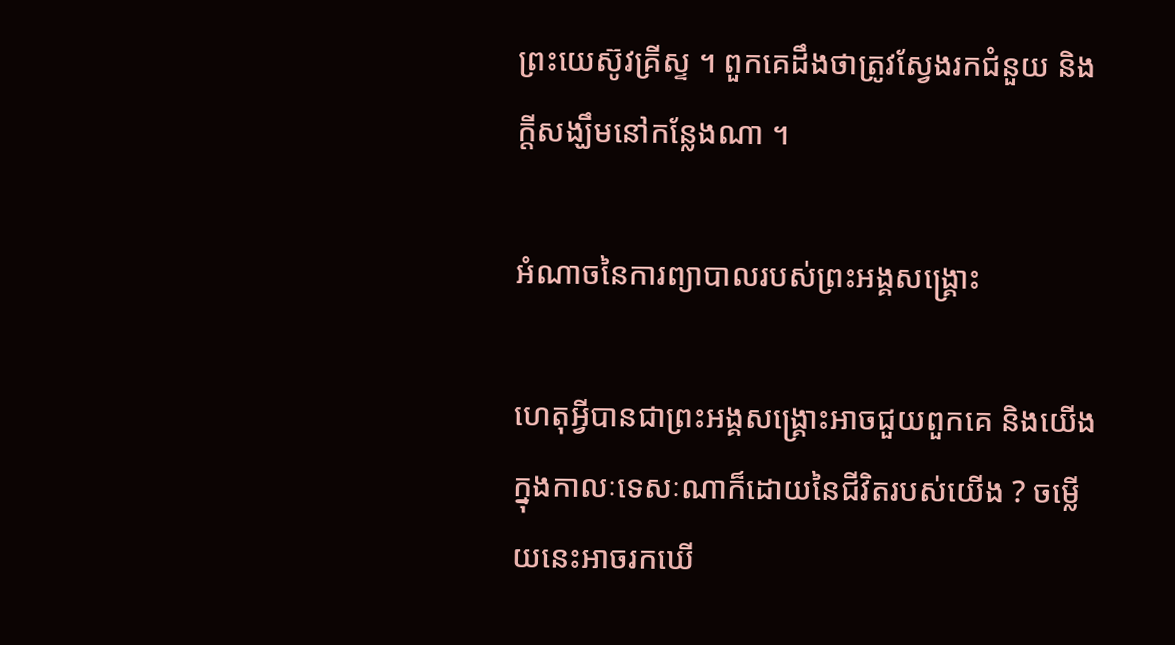ព្រះយេស៊ូវគ្រីស្ទ ។ ពួកគេដឹងថាត្រូវស្វែងរកជំនួយ និងក្តីសង្ឃឹមនៅកន្លែងណា ។

អំណាចនៃការព្យាបាលរបស់ព្រះអង្គសង្គ្រោះ

ហេតុអ្វីបានជាព្រះអង្គសង្គ្រោះអាចជួយពួកគេ និងយើងក្នុងកាលៈទេសៈណាក៏ដោយនៃជីវិតរបស់យើង ? ចម្លើយនេះអាចរកឃើ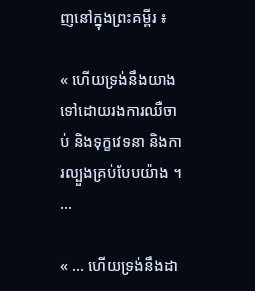ញនៅក្នុងព្រះគម្ពីរ ៖

« ហើយទ្រង់នឹងយាងទៅដោយរងការឈឺចាប់ និងទុក្ខវេទនា និងការល្បួងគ្រប់បែបយ៉ាង ។ …

« … ហើយទ្រង់នឹងដា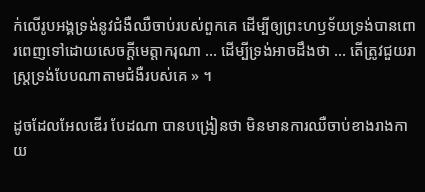ក់លើរូបអង្គទ្រង់នូវជំងឺឈឺចាប់របស់ពួកគេ ដើម្បីឲ្យព្រះហឫទ័យទ្រង់បានពោរពេញទៅដោយសេចក្ដីមេត្តាករុណា … ដើម្បីទ្រង់អាចដឹងថា … តើត្រូវជួយរាស្ត្រទ្រង់បែបណាតាមជំងឺរបស់គេ » ។

ដូចដែលអែលឌើរ បែដណា បានបង្រៀនថា មិនមានការឈឺចាប់ខាងរាងកាយ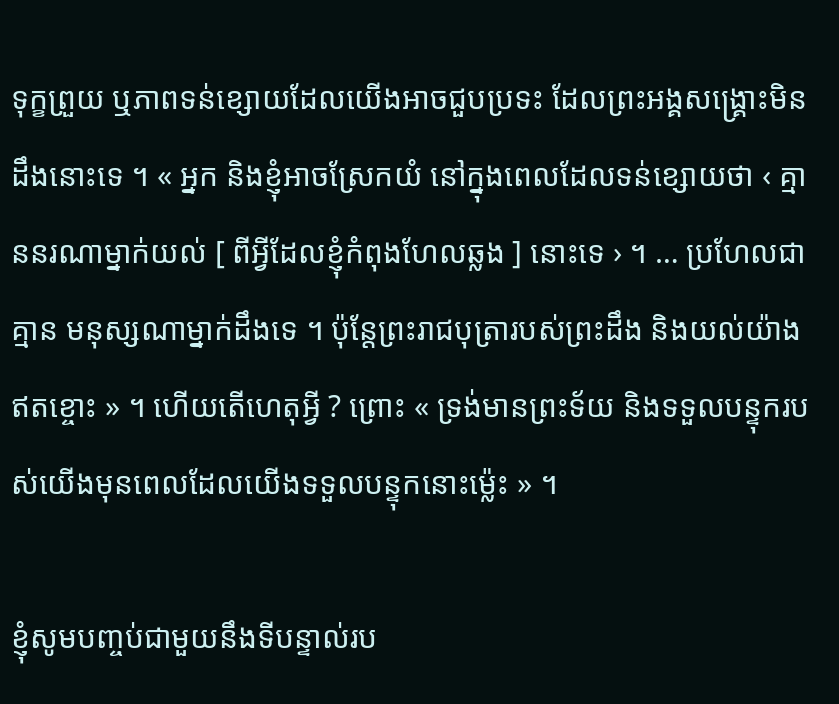ទុក្ខព្រួយ ឬភាពទន់ខ្សោយដែលយើងអាចជួបប្រទះ ដែលព្រះអង្គសង្គ្រោះមិនដឹងនោះទេ ។ « អ្នក និងខ្ញុំអាចស្រែកយំ នៅក្នុងពេលដែលទន់ខ្សោយថា ‹ គ្មាននរណាម្នាក់យល់ [ ពីអ្វីដែលខ្ញុំកំពុងហែលឆ្លង ] នោះទេ › ។ … ប្រហែលជាគ្មាន មនុស្សណាម្នាក់ដឹងទេ ។ ប៉ុន្តែព្រះរាជបុត្រារបស់ព្រះដឹង និងយល់យ៉ាងឥតខ្ចោះ » ។ ហើយតើហេតុអ្វី ? ព្រោះ « ទ្រង់មានព្រះទ័យ និងទទួលបន្ទុករបស់យើងមុនពេលដែលយើងទទួលបន្ទុកនោះម៉្លេះ » ។

ខ្ញុំសូមបញ្ចប់ជាមួយនឹងទីបន្ទាល់រប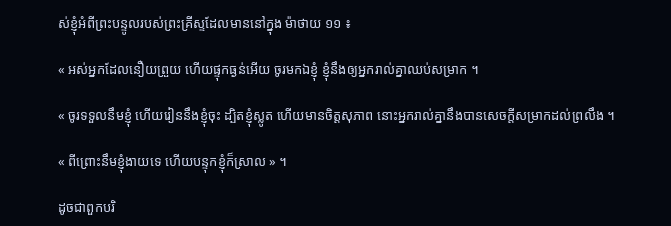ស់ខ្ញុំអំពីព្រះបន្ទូលរបស់ព្រះគ្រីស្ទដែលមាននៅក្នុង ម៉ាថាយ ១១ ៖

« អស់អ្នកដែលនឿយព្រួយ ហើយផ្ទុកធ្ងន់អើយ ចូរមកឯខ្ញុំ ខ្ញុំនឹងឲ្យអ្នករាល់គ្នាឈប់សម្រាក ។

« ចូរទទួលនឹមខ្ញុំ ហើយរៀននឹងខ្ញុំចុះ ដ្បិតខ្ញុំស្លូត ហើយមានចិត្តសុភាព នោះអ្នករាល់គ្នានឹងបានសេចក្តីសម្រាកដល់ព្រលឹង ។

« ពីព្រោះនឹមខ្ញុំងាយទេ ហើយបន្ទុកខ្ញុំក៏ស្រាល » ។

ដូចជាពួកបរិ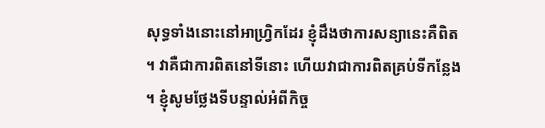សុទ្ធទាំងនោះនៅអាហ្រ្វិកដែរ ខ្ញុំដឹងថាការសន្យានេះគឺពិត ។ វាគឺជាការពិតនៅទីនោះ ហើយវាជាការពិតគ្រប់ទីកន្លែង ។ ខ្ញុំសូមថ្លែងទីបន្ទាល់អំពីកិច្ច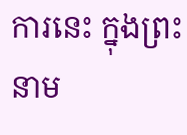ការនេះ ក្នុងព្រះនាម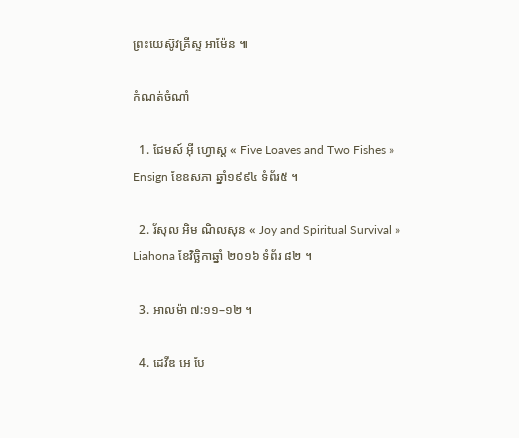ព្រះយេស៊ូវគ្រីស្ទ អាម៉ែន ៕

កំណត់ចំណាំ

  1. ជែមស៍ អ៊ី ហ្វោស្ត « Five Loaves and Two Fishes » Ensign ខែឧសភា ឆ្នាំ១៩៩៤ ទំព័រ៥ ។

  2. រ័សុល អិម ណិលសុន « Joy and Spiritual Survival » Liahona ខែវិច្ឆិកាឆ្នាំ ២០១៦ ទំព័រ ៨២ ។

  3. អាលម៉ា ៧:១១–១២ ។

  4. ដេវីឌ អេ បែ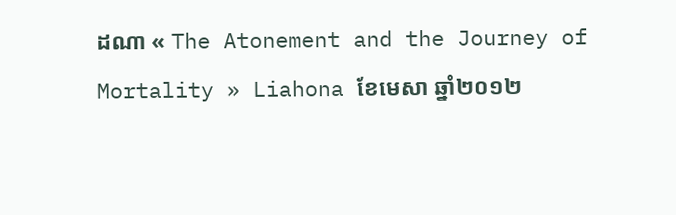ដណា « The Atonement and the Journey of Mortality » Liahona ខែមេសា ឆ្នាំ២០១២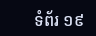ទំព័រ ១៩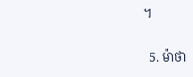។

  5. ម៉ាថា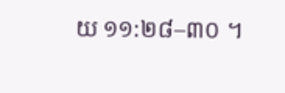យ ១១:២៨–៣០ ។